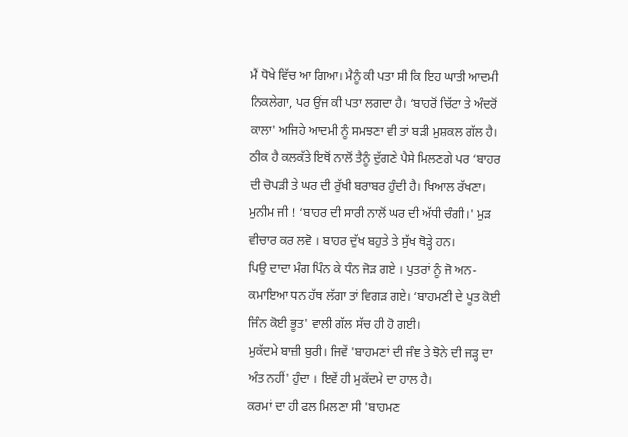ਮੈਂ ਧੋਖੇ ਵਿੱਚ ਆ ਗਿਆ। ਮੈਨੂੰ ਕੀ ਪਤਾ ਸੀ ਕਿ ਇਹ ਘਾਤੀ ਆਦਮੀ ਨਿਕਲੇਗਾ, ਪਰ ਉਂਜ ਕੀ ਪਤਾ ਲਗਦਾ ਹੈ। ‘ਬਾਹਰੋਂ ਚਿੱਟਾ ਤੇ ਅੰਦਰੋਂ ਕਾਲਾ' ਅਜਿਹੇ ਆਦਮੀ ਨੂੰ ਸਮਝਣਾ ਵੀ ਤਾਂ ਬੜੀ ਮੁਸ਼ਕਲ ਗੱਲ ਹੈ।
ਠੀਕ ਹੈ ਕਲਕੱਤੇ ਇਥੋਂ ਨਾਲੋਂ ਤੈਨੂੰ ਦੁੱਗਣੇ ਪੈਸੇ ਮਿਲਣਗੇ ਪਰ ‘ਬਾਹਰ ਦੀ ਚੋਪੜੀ ਤੇ ਘਰ ਦੀ ਰੁੱਖੀ ਬਰਾਬਰ ਹੁੰਦੀ ਹੈ। ਖਿਆਲ ਰੱਖਣਾ।
ਮੁਨੀਮ ਜੀ ! ‘ਬਾਹਰ ਦੀ ਸਾਰੀ ਨਾਲੋਂ ਘਰ ਦੀ ਅੱਧੀ ਚੰਗੀ।' ਮੁੜ ਵੀਚਾਰ ਕਰ ਲਵੋ । ਬਾਹਰ ਦੁੱਖ ਬਹੁਤੇ ਤੇ ਸੁੱਖ ਥੋੜ੍ਹੇ ਹਨ।
ਪਿਉ ਦਾਦਾ ਮੰਗ ਪਿੰਨ ਕੇ ਧੰਨ ਜੋੜ ਗਏ । ਪੁਤਰਾਂ ਨੂੰ ਜੋ ਅਨ-ਕਮਾਇਆ ਧਨ ਹੱਥ ਲੱਗਾ ਤਾਂ ਵਿਗੜ ਗਏ। ‘ਬਾਹਮਣੀ ਦੇ ਪੂਤ ਕੋਈ ਜਿੰਨ ਕੋਈ ਭੂਤ' ਵਾਲੀ ਗੱਲ ਸੱਚ ਹੀ ਹੋ ਗਈ।
ਮੁਕੱਦਮੇ ਬਾਜ਼ੀ ਬੁਰੀ। ਜਿਵੇਂ 'ਬਾਹਮਣਾਂ ਦੀ ਜੰਞ ਤੇ ਝੋਨੇ ਦੀ ਜੜ੍ਹ ਦਾ ਅੰਤ ਨਹੀਂ' ਹੁੰਦਾ । ਇਵੇਂ ਹੀ ਮੁਕੱਦਮੇ ਦਾ ਹਾਲ ਹੈ।
ਕਰਮਾਂ ਦਾ ਹੀ ਫਲ ਮਿਲਣਾ ਸੀ 'ਬਾਹਮਣ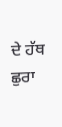ਦੇ ਹੱਥ ਛੁਰਾ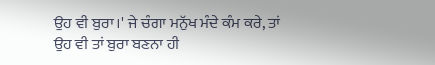ਉਹ ਵੀ ਬੁਰਾ।' ਜੇ ਚੰਗਾ ਮਨੁੱਖ ਮੰਦੇ ਕੰਮ ਕਰੇ, ਤਾਂ ਉਹ ਵੀ ਤਾਂ ਬੁਰਾ ਬਣਨਾ ਹੀ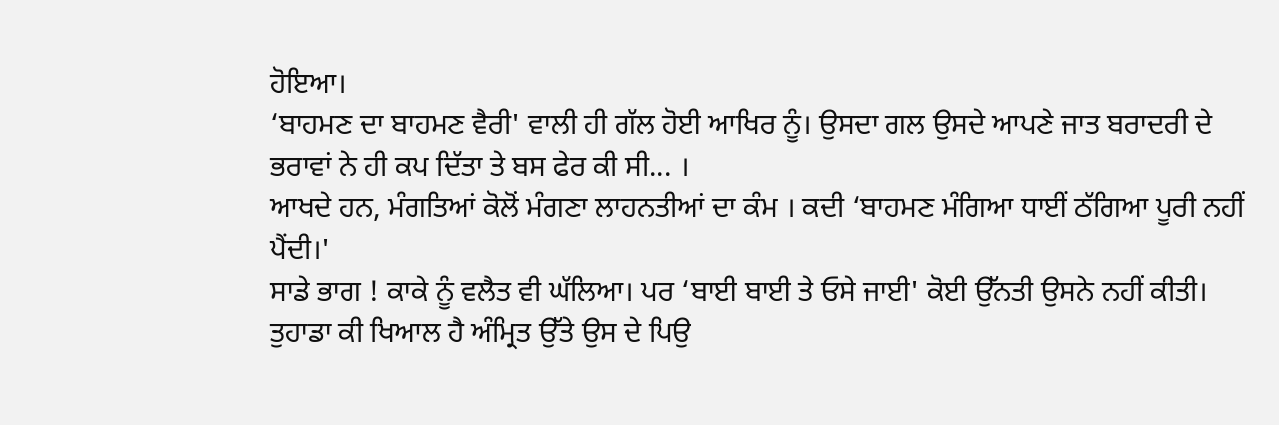ਹੋਇਆ।
‘ਬਾਹਮਣ ਦਾ ਬਾਹਮਣ ਵੈਰੀ' ਵਾਲੀ ਹੀ ਗੱਲ ਹੋਈ ਆਖਿਰ ਨੂੰ। ਉਸਦਾ ਗਲ ਉਸਦੇ ਆਪਣੇ ਜਾਤ ਬਰਾਦਰੀ ਦੇ ਭਰਾਵਾਂ ਨੇ ਹੀ ਕਪ ਦਿੱਤਾ ਤੇ ਬਸ ਫੇਰ ਕੀ ਸੀ... ।
ਆਖਦੇ ਹਨ, ਮੰਗਤਿਆਂ ਕੋਲੋਂ ਮੰਗਣਾ ਲਾਹਨਤੀਆਂ ਦਾ ਕੰਮ । ਕਦੀ ‘ਬਾਹਮਣ ਮੰਗਿਆ ਧਾਈਂ ਠੱਗਿਆ ਪੂਰੀ ਨਹੀਂ ਪੈਂਦੀ।'
ਸਾਡੇ ਭਾਗ ! ਕਾਕੇ ਨੂੰ ਵਲੈਤ ਵੀ ਘੱਲਿਆ। ਪਰ ‘ਬਾਈ ਬਾਈ ਤੇ ਓਸੇ ਜਾਈ' ਕੋਈ ਉੱਨਤੀ ਉਸਨੇ ਨਹੀਂ ਕੀਤੀ।
ਤੁਹਾਡਾ ਕੀ ਖਿਆਲ ਹੈ ਅੰਮ੍ਰਿਤ ਉੱਤੇ ਉਸ ਦੇ ਪਿਉ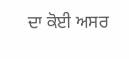ਦਾ ਕੋਈ ਅਸਰ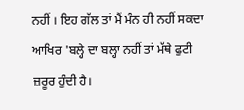ਨਹੀਂ । ਇਹ ਗੱਲ ਤਾਂ ਮੈਂ ਮੰਨ ਹੀ ਨਹੀਂ ਸਕਦਾ ਆਖਿਰ 'ਬਲ੍ਹੇ ਦਾ ਬਲ੍ਹਾ ਨਹੀਂ ਤਾਂ ਮੱਥੇ ਫੁਟੀ ਜ਼ਰੂਰ ਹੁੰਦੀ ਹੈ।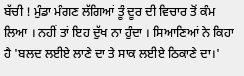ਬੱਚੀ ! ਮੁੰਡਾ ਮੰਗਣ ਲੱਗਿਆਂ ਤੂੰ ਦੂਰ ਦੀ ਵਿਚਾਰ ਤੋਂ ਕੰਮ ਲਿਆ । ਨਹੀਂ ਤਾਂ ਇਹ ਦੁੱਖ ਨਾ ਹੁੰਦਾ । ਸਿਆਣਿਆਂ ਨੇ ਕਿਹਾ ਹੈ 'ਬਲਦ ਲਈਏ ਲਾਣੇ ਦਾ ਤੇ ਸਾਕ ਲਈਏ ਠਿਕਾਣੇ ਦਾ।'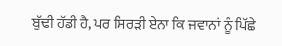ਬੁੱਢੀ ਹੱਡੀ ਹੈ, ਪਰ ਸਿਰੜੀ ਏਨਾ ਕਿ ਜਵਾਨਾਂ ਨੂੰ ਪਿੱਛੇ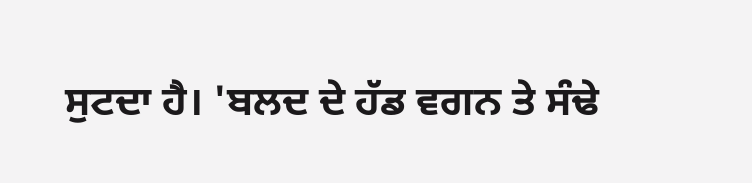ਸੁਟਦਾ ਹੈ। 'ਬਲਦ ਦੇ ਹੱਡ ਵਗਨ ਤੇ ਸੰਢੇ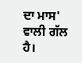ਦਾ ਮਾਸ' ਵਾਲੀ ਗੱਲ ਹੈ।